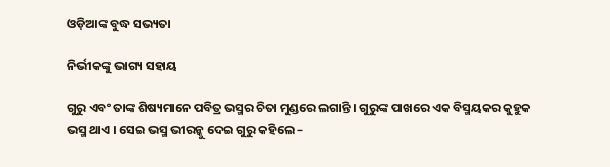ଓଡ଼ିଆଙ୍କ ବୁଦ୍ଧ ସଭ୍ୟତା

ନିର୍ଭୀକଙ୍କୁ ଭାଗ୍ୟ ସହାୟ

ଗୁରୁ ଏବଂ ତାଙ୍କ ଶିଷ୍ୟମାନେ ପବିତ୍ର ଭସ୍ମର ଚିତା ମୁଣ୍ଡରେ ଲଗାନ୍ତି । ଗୁରୁଙ୍କ ପାଖରେ ଏକ ବିସ୍ମୟକର କୁହୁକ ଭସ୍ମ ଥାଏ । ସେଇ ଭସ୍ମ ଭୀରନ୍କୁ ଦେଇ ଗୁରୁ କହିଲେ –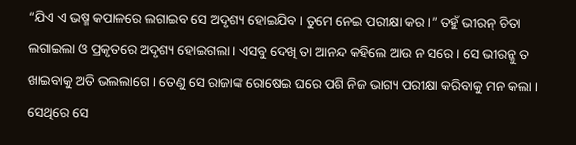“ଯିଏ ଏ ଭଷ୍ମ କପାଳରେ ଲଗାଇବ ସେ ଅଦୃଶ୍ୟ ହୋଇଯିବ । ତୁମେ ନେଇ ପରୀକ୍ଷା କର ।” ତହୁଁ ଭୀରନ୍ ଚିତା ଲଗାଇଲା ଓ ପ୍ରକୃତରେ ଅଦୃଶ୍ୟ ହୋଇଗଲା । ଏସବୁ ଦେଖି ତା ଆନନ୍ଦ କହିଲେ ଆଉ ନ ସରେ । ସେ ଭୀରନ୍କୁ ତ ଖାଇବାକୁ ଅତି ଭଲଲାଗେ । ତେଣୁ ସେ ରାଜାଙ୍କ ରୋଷେଇ ଘରେ ପଶି ନିଜ ଭାଗ୍ୟ ପରୀକ୍ଷା କରିବାକୁ ମନ କଲା । ସେଥିରେ ସେ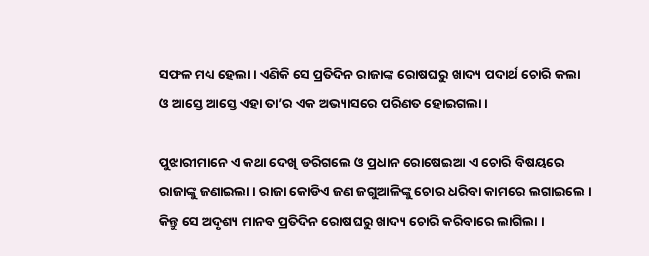ସଫଳ ମଧ୍ୟ ହେଲା । ଏଣିକି ସେ ପ୍ରତିଦିନ ରାଜାଙ୍କ ରୋଷଘରୁ ଖାଦ୍ୟ ପଦାର୍ଥ ଚୋରି କଲା ଓ ଆସ୍ତେ ଆସ୍ତେ ଏହା ତା’ର ଏକ ଅଭ୍ୟାସରେ ପରିଣତ ହୋଇଗଲା ।

ପୁଝାରୀମାନେ ଏ କଥା ଦେଖି ଡରିଗଲେ ଓ ପ୍ରଧାନ ରୋଷେଇଆ ଏ ଚୋରି ବିଷୟରେ ରାଜାଙ୍କୁ ଜଣାଇଲା । ରାଜା କୋଡିଏ ଜଣ ଜଗୁଆଳିଙ୍କୁ ଚୋର ଧରିବା କାମରେ ଲଗାଇଲେ । କିନ୍ତୁ ସେ ଅଦୃଶ୍ୟ ମାନବ ପ୍ରତିଦିନ ରୋଷଘରୁ ଖାଦ୍ୟ ଚୋରି କରିବାରେ ଲାଗିଲା ।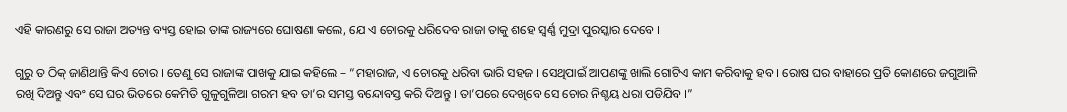ଏହି କାରଣରୁ ସେ ରାଜା ଅତ୍ୟନ୍ତ ବ୍ୟସ୍ତ ହୋଇ ତାଙ୍କ ରାଜ୍ୟରେ ଘୋଷଣା କଲେ, ଯେ ଏ ଚୋରକୁ ଧରିଦେବ ରାଜା ତାକୁ ଶହେ ସ୍ୱର୍ଣ୍ଣ ମୁଦ୍ରା ପୁରସ୍କାର ଦେବେ ।

ଗୁରୁ ତ ଠିକ୍ ଜାଣିଥାନ୍ତି କିଏ ଚୋର । ତେଣୁ ସେ ରାଜାଙ୍କ ପାଖକୁ ଯାଇ କହିଲେ – “ମହାରାଜ, ଏ ଚୋରକୁ ଧରିବା ଭାରି ସହଜ । ସେଥିପାଇଁ ଆପଣଙ୍କୁ ଖାଲି ଗୋଟିଏ କାମ କରିବାକୁ ହବ । ରୋଷ ଘର ବାହାରେ ପ୍ରତି କୋଣରେ ଜଗୁଆଳି ରଖି ଦିଅନ୍ତୁ ଏବଂ ସେ ଘର ଭିତରେ କେମିତି ଗୁଳୁଗୁଳିଆ ଗରମ ହବ ତା’ର ସମସ୍ତ ବନ୍ଦୋବସ୍ତ କରି ଦିଅନ୍ତୁ । ତା’ପରେ ଦେଖିବେ ସେ ଚୋର ନିଶ୍ଚୟ ଧରା ପଡିଯିବ ।”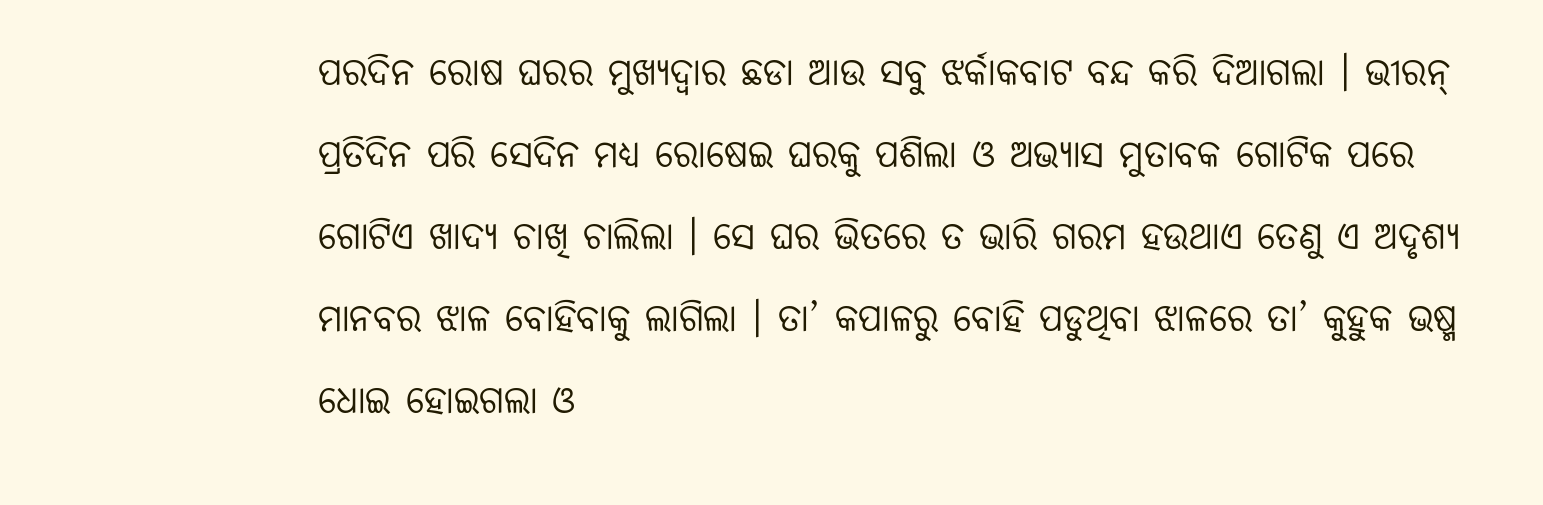ପରଦିନ ରୋଷ ଘରର ମୁଖ୍ୟଦ୍ୱାର ଛଡା ଆଉ ସବୁ ଝର୍କାକବାଟ ବନ୍ଦ କରି ଦିଆଗଲା । ଭୀରନ୍ ପ୍ରତିଦିନ ପରି ସେଦିନ ମଧ୍ୟ ରୋଷେଇ ଘରକୁ ପଶିଲା ଓ ଅଭ୍ୟାସ ମୁତାବକ ଗୋଟିକ ପରେ ଗୋଟିଏ ଖାଦ୍ୟ ଚାଖି ଚାଲିଲା । ସେ ଘର ଭିତରେ ତ ଭାରି ଗରମ ହଉଥାଏ ତେଣୁ ଏ ଅଦୃଶ୍ୟ ମାନବର ଝାଳ ବୋହିବାକୁ ଲାଗିଲା । ତା’ କପାଳରୁ ବୋହି ପଡୁଥିବା ଝାଳରେ ତା’ କୁହୁକ ଭଷ୍ମ ଧୋଇ ହୋଇଗଲା ଓ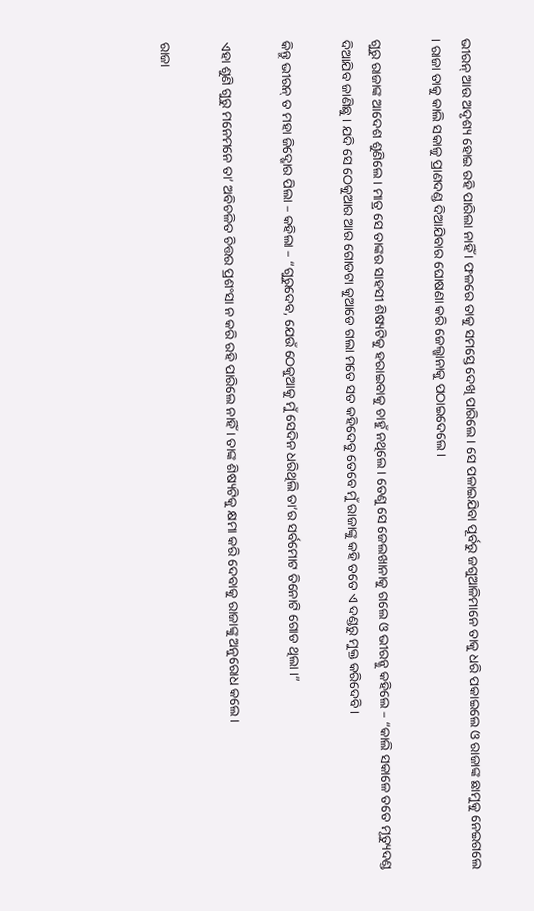ଭୀରନ୍ ଆଉ ଅଦୃଶ୍ୟ ହୋଇ ରହି ପାରିଲା ନାହିଁ । ଫଳରେ ତାକୁ ସମସ୍ତେ ଦେଖି ପାରିଲେ । ସେ ପଳାଇଯିବା ପୂର୍ବରୁ ଜଗୁଆଳିମାନେ ତାକୁ ଧରି ପକାଇଲେ ଓ ରାଜାଙ୍କ ଛାମୁକୁ ନେଇଗଲେ । ରାଜା ତାକୁ କାଲି ସକାଳୁ ପ୍ରାଣଦଣ୍ଡ ଦିଆଯିବାର ଘୋଷଣା କରି ଜେଲ୍ଖାନାକୁ ପଠାଇଦେଲେ ।

ଗୁରୁ ରାଜାଙ୍କ ଆଦେଶ ଶୁଣିଲେ । ମାତ୍ର ସେ ତାଙ୍କର ସାହସୀ ଶିଷ୍ୟଟିକୁ ହରାଇବାକୁ ଚାହୁଁ ନଥିଲେ । ତେଣୁ ସେ ଜେଲଖାନାକୁ ଗଲେ ଓ ଭୀରନ୍କୁ କହିଲେ – “କାଲି ସକାଳେ ତତେ ମୃତ୍ୟୁଦଣ୍ଡ ଦିଆଯିବ ଜାଣିଛୁ । ଯଦି ସେ ଠେକୁଆର ଆର ଗୋଡଟା କୁଆଡେ ଗଲା ମତେ ସତ କହିଦେବୁ ତେବେ ମୁଁ ରାଜାଙ୍କୁ କହି ତତେ ଏ ଦଣ୍ଡରୁ ମୁକ୍ତ କରିଦେବି ।

କିନ୍ତୁ ଭୀରନ୍ ତ ମହା ଜିଦ୍ଖୋର ପିଲା – କହିଲା – “ଗୁରୁଦେବ, ଯେଉଁ ଠେକୁଆକୁ ମୁଁ ସେଦିନ ଧରିଥିଲି ତା’ର ସର୍ବମୋଟ ତିନୋଟି ଗୋଡ ଥିଲା ।”

ଏହା ଶୁଣି ଗୁରୁ ମନେମନେ ତା’ ଅବିଚଳିତ ଚିତ୍ତର ପ୍ରଶଂସା ନ କରି ରହି ପାରିଲେ ନାହିଁ । ତାଙ୍କ ଶିଷ୍ୟଟିକୁ କ୍ଷମା କରି ଦେବାକୁ ରାଜାଙ୍କୁ ଅନୁରୋଧ କଲେ ।

ରାଜା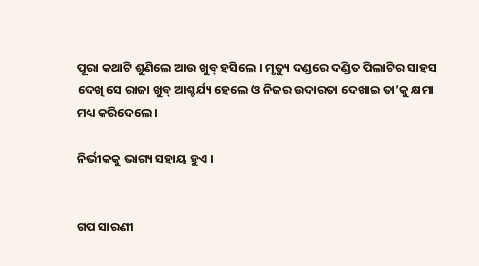ପୂରା କଥାଟି ଶୁଣିଲେ ଆଉ ଖୁବ୍ ହସିଲେ । ମୃତ୍ୟୁ ଦଣ୍ଡରେ ଦଣ୍ଡିତ ପିଲାଟିର ସାହସ ଦେଖି ସେ ରାଜା ଖୁବ୍ ଆଶ୍ଚର୍ଯ୍ୟ ହେଲେ ଓ ନିଜର ଉଦାରତା ଦେଖାଇ ତା’କୁ କ୍ଷମା ମଧ୍ୟ କରିଦେଲେ ।

ନିର୍ଭୀକକୁ ଭାଗ୍ୟ ସହାୟ ହୁଏ ।


ଗପ ସାରଣୀ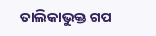ତାଲିକାଭୁକ୍ତ ଗପ